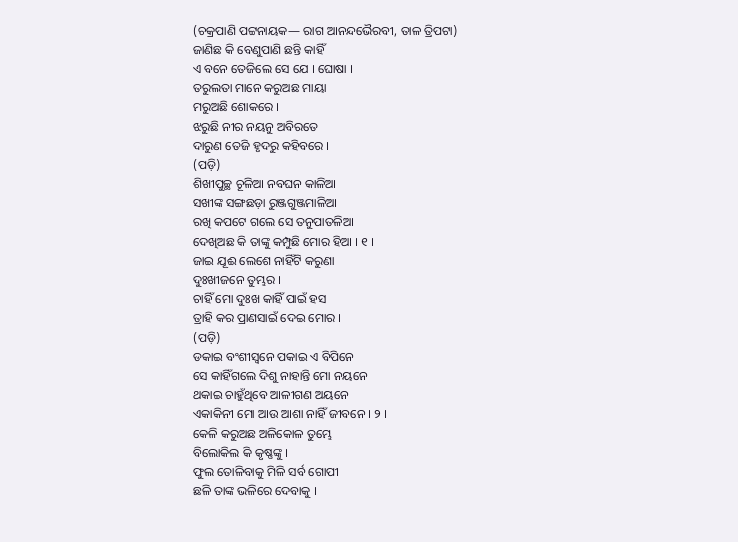(ଚକ୍ରପାଣି ପଟ୍ଟନାୟକ— ରାଗ ଆନନ୍ଦଭୈରବୀ, ତାଳ ତ୍ରିପଟା)
ଜାଣିଛ କି ବେଣୁପାଣି ଛନ୍ତି କାହିଁ
ଏ ବନେ ତେଜିଲେ ସେ ଯେ । ଘୋଷା ।
ତରୁଲତା ମାନେ କରୁଅଛ ମାୟା
ମରୁଅଛି ଶୋକରେ ।
ଝରୁଛି ନୀର ନୟନୁ ଅବିରତେ
ଦାରୁଣ ତେଜି ହୃଦରୁ କହିବରେ ।
(ପଡ଼ି)
ଶିଖୀପୁଚ୍ଛ ଚୂଳିଆ ନବଘନ କାଳିଆ
ସଖୀଙ୍କ ସଙ୍ଗଛଡ଼ା ରୁଞ୍ଜଗୁଞ୍ଜମାଳିଆ
ରଖି କପଟେ ଗଲେ ସେ ତନୁପାତଳିଆ
ଦେଖିଅଛ କି ତାଙ୍କୁ କମ୍ପୁଛି ମୋର ହିଆ । ୧ ।
ଜାଇ ଯୂଈ ଲେଶେ ନାହିଁଟି କରୁଣା
ଦୁଃଖୀଜନେ ତୁମ୍ଭର ।
ଚାହିଁ ମୋ ଦୁଃଖ କାହିଁ ପାଇଁ ହସ
ତ୍ରାହି କର ପ୍ରାଣସାଇଁ ଦେଇ ମୋର ।
(ପଡ଼ି)
ଡକାଇ ବଂଶୀସ୍ୱନେ ପକାଇ ଏ ବିପିନେ
ସେ କାହିଁଗଲେ ଦିଶୁ ନାହାନ୍ତି ମୋ ନୟନେ
ଥକାଇ ଚାହୁଁଥିବେ ଆଳୀଗଣ ଅୟନେ
ଏକାକିନୀ ମୋ ଆଉ ଆଶା ନାହିଁ ଜୀବନେ । ୨ ।
କେଳି କରୁଅଛ ଅଳିକୋଳ ତୁମ୍ଭେ
ବିଲୋକିଲ କି କୃଷ୍ଣଙ୍କୁ ।
ଫୁଲ ତୋଳିବାକୁ ମିଳି ସର୍ବ ଗୋପୀ
ଛଳି ତାଙ୍କ ଭଳିରେ ଦେବାକୁ ।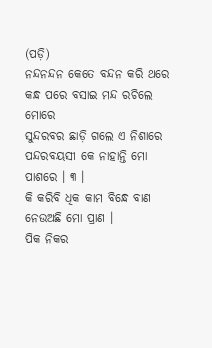(ପଡ଼ି)
ନନ୍ଦନନ୍ଦନ କେତେ ବନ୍ଦନ କରି ଥରେ
କନ୍ଧ ପରେ ବସାଇ ମନ୍ଦ ରଚିଲେ ମୋରେ
ସୁନ୍ଦରବର ଛାଡ଼ି ଗଲେ ଏ ନିଶାରେ
ପନ୍ଦରବୟସୀ କେ ନାହାନ୍ତି ମୋ ପାଶରେ । ୩ ।
କି କରିବି ଧିକ କାମ ବିନ୍ଧେ ବାଣ
ନେଉଅଛି ମୋ ପ୍ରାଣ ।
ପିକ ନିକର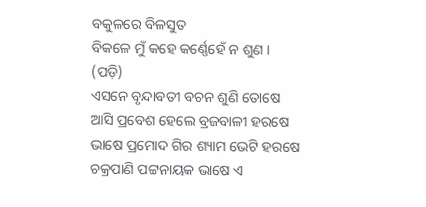ବକୁଳରେ ବିଳସୁତ
ବିକଳେ ମୁଁ କହେ କର୍ଣ୍ଣେହେଁ ନ ଶୁଣ ।
(ପଡ଼ି)
ଏସନେ ବୃନ୍ଦାବତୀ ବଚନ ଶୁଣି ତୋଷେ
ଆସି ପ୍ରବେଶ ହେଲେ ବ୍ରଜବାଳୀ ହରଷେ
ଭାଷେ ପ୍ରମୋଦ ଗିର ଶ୍ୟାମ ଭେଟି ହରଷେ
ଚକ୍ରପାଣି ପଟ୍ଟନାୟକ ଭାଷେ ଏ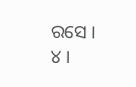ରସେ । ୪ ।